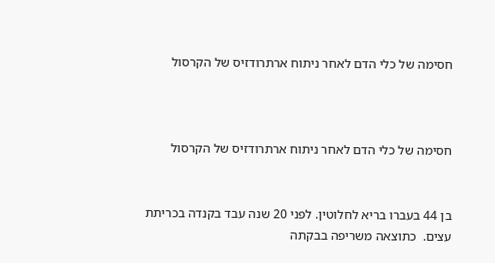חסימה של כלי הדם לאחר ניתוח ארתרודזיס של הקרסול



חסימה של כלי הדם לאחר ניתוח ארתרודזיס של הקרסול


בן 44 בעברו בריא לחלוטין. לפני 20 שנה עבד בקנדה בכריתת עצים.  כתוצאה משריפה בבקתה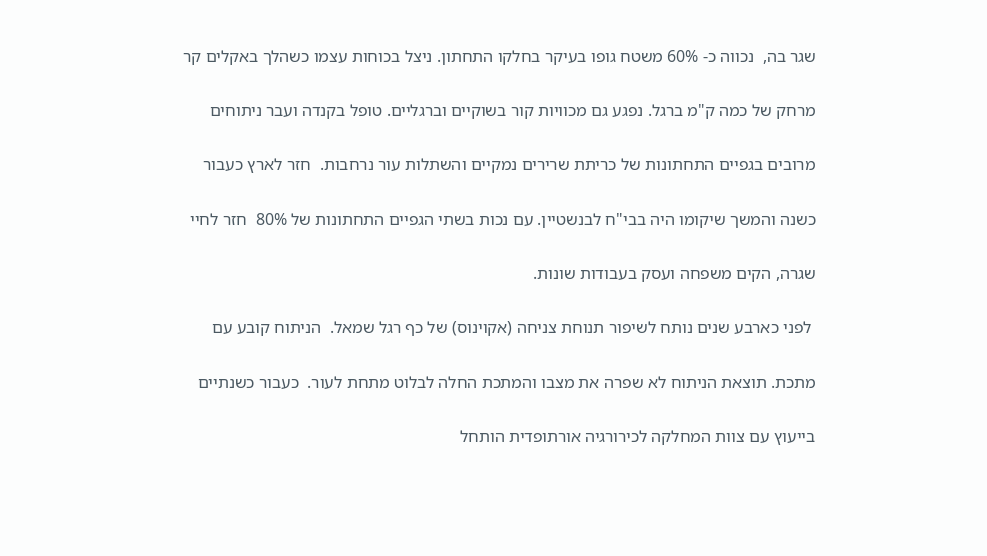שגר בה,  נכווה כ- 60% משטח גופו בעיקר בחלקו התחתון. ניצל בכוחות עצמו כשהלך באקלים קר

מרחק של כמה ק"מ ברגל. נפגע גם מכוויות קור בשוקיים וברגליים. טופל בקנדה ועבר ניתוחים

מרובים בגפיים התחתונות של כריתת שרירים נמקיים והשתלות עור נרחבות.  חזר לארץ כעבור

כשנה והמשך שיקומו היה בבי"ח לבנשטיין. עם נכות בשתי הגפיים התחתונות של 80%  חזר לחיי

שגרה, הקים משפחה ועסק בעבודות שונות.

 לפני כארבע שנים נותח לשיפור תנוחת צניחה (אקוינוס) של כף רגל שמאל.  הניתוח קובע עם

מתכת. תוצאת הניתוח לא שפרה את מצבו והמתכת החלה לבלוט מתחת לעור.  כעבור כשנתיים

בייעוץ עם צוות המחלקה לכירורגיה אורתופדית הותחל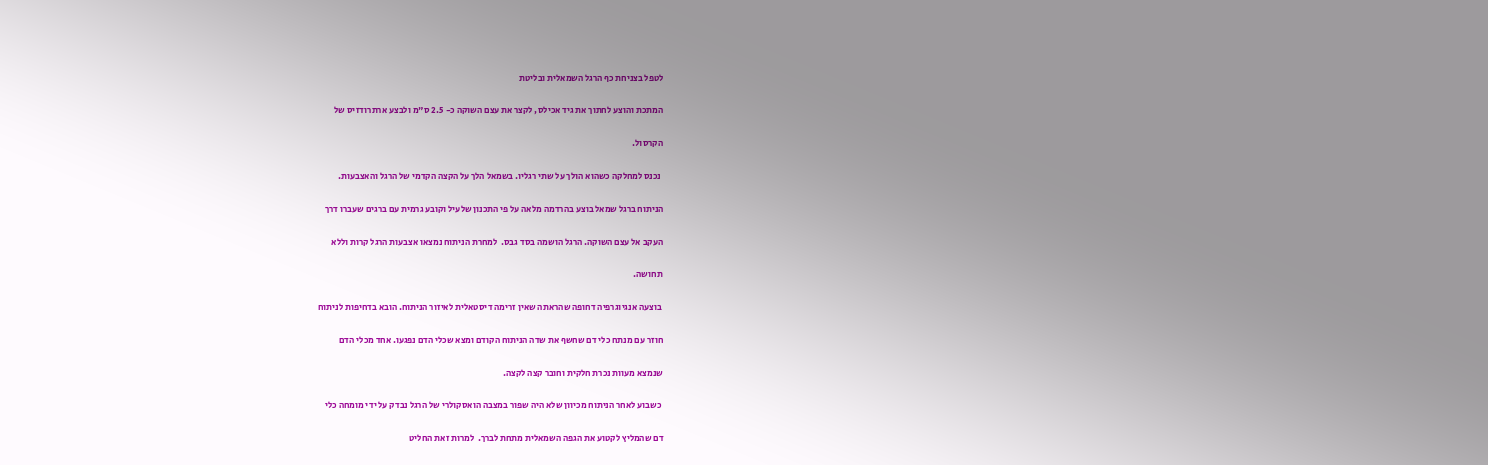לטפל בצניחת כף הרגל השמאלית ובליטת

המתכת והוצע לחתוך את גיד אכילס, לקצר את עצם השוקה כ- 2.5 ס"מ ולבצע ארתרודזיס של

הקרסול.

 נכנס למחלקה כשהוא הולך על שתי רגליו. בשמאל הלך על הקצה הקדמי של הרגל והאצבעות.

הניתוח ברגל שמאל בוצע בהרדמה מלאה על פי התכנון שלעיל וקובע גרמית עם ברגים שעברו דרך

העקב אל עצם השוקה. הרגל הושמה בסד גבס.  למחרת הניתוח נמצאו אצבעות הרגל קרות וללא

תחושה.

 בוצעה אנגיוגרפיה דחופה שהראתה שאין זרימה דיסטאלית לאיזור הניתוח. הובא בדחיפות לניתוח

חוזר עם מנתח כלי דם שחשף את שדה הניתוח הקודם ומצא שכלי הדם נפגעו. אחד מכלי הדם

שנמצא מעוות נכרת חלקית וחובר קצה לקצה.

 כשבוע לאחר הניתוח מכיוון שלא היה שפור במצבה הואסקולרי של הרגל נבדק על ידי מומחה כלי

דם שהמליץ לקטוע את הגפה השמאלית מתחת לברך.  למרות זאת החליט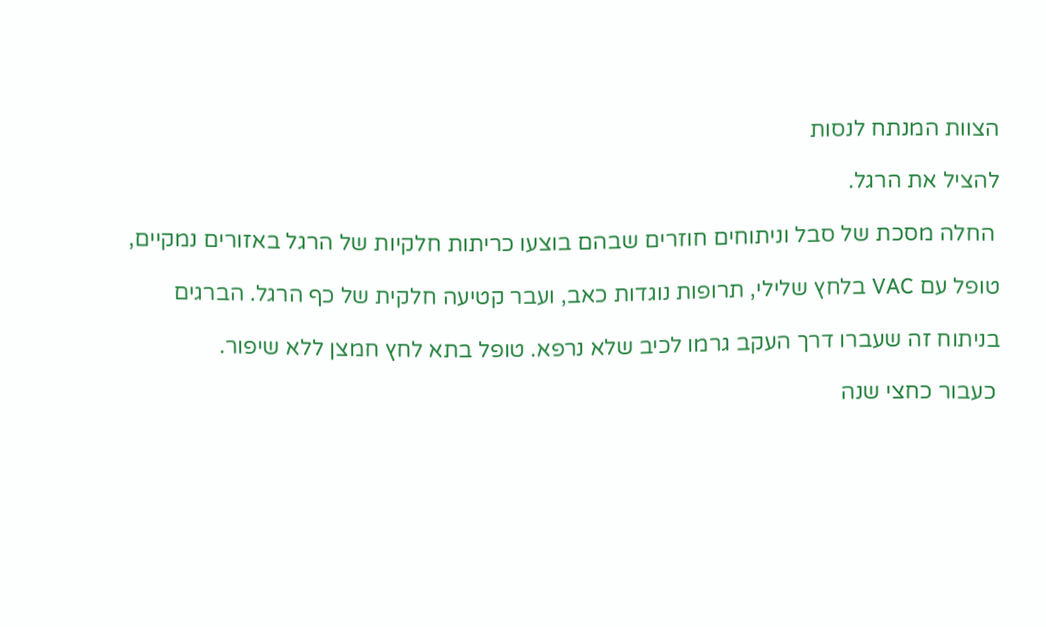הצוות המנתח לנסות

להציל את הרגל.

 החלה מסכת של סבל וניתוחים חוזרים שבהם בוצעו כריתות חלקיות של הרגל באזורים נמקיים,

טופל עם VAC בלחץ שלילי, תרופות נוגדות כאב, ועבר קטיעה חלקית של כף הרגל. הברגים

בניתוח זה שעברו דרך העקב גרמו לכיב שלא נרפא. טופל בתא לחץ חמצן ללא שיפור.

 כעבור כחצי שנה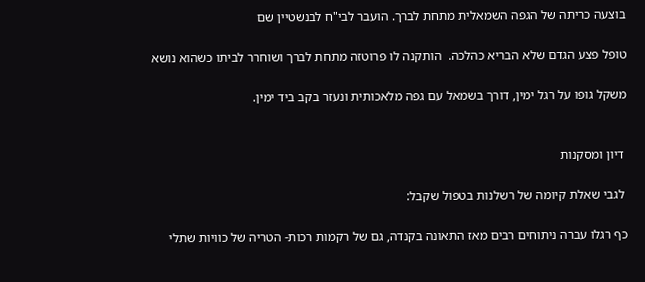בוצעה כריתה של הגפה השמאלית מתחת לברך. הועבר לבי"ח לבנשטיין שם

טופל פצע הגדם שלא הבריא כהלכה.  הותקנה לו פרוטזה מתחת לברך ושוחרר לביתו כשהוא נושא

משקל גופו על רגל ימין, דורך בשמאל עם גפה מלאכותית ונעזר בקב ביד ימין.


 דיון ומסקנות

 לגבי שאלת קיומה של רשלנות בטפול שקבל:

כף רגלו עברה ניתוחים רבים מאז התאונה בקנדה, גם של רקמות רכות- הטריה של כוויות שתלי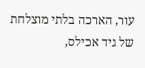עור, הארכה בלתי מוצלחת של גיד אכילס,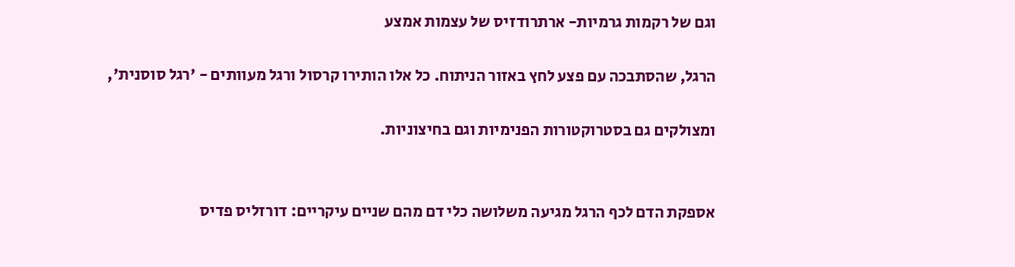וגם של רקמות גרמיות- ארתרודזיס של עצמות אמצע

הרגל, שהסתבכה עם פצע לחץ באזור הניתוח. כל אלו הותירו קרסול ורגל מעוותים - 'רגל סוסנית',

ומצולקים גם בסטרוקטורות הפנימיות וגם בחיצוניות.


אספקת הדם לכף הרגל מגיעה משלושה כלי דם מהם שניים עיקריים: דורזליס פדיס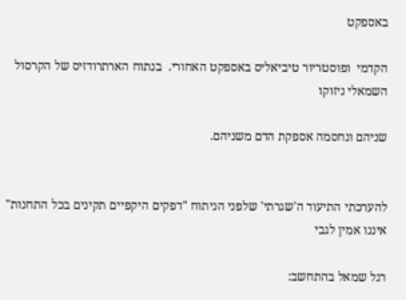באספקט

הקדמי  ופוסטריור טיביאליס באספקט האחורי.  בנתוח הארתרודזיס של הקרסול השמאלי ניזוקו

שניהם ונחסמה אספקת הדם משניהם.


להערכתי התיעוד ה'שגרתי' שלפני הניתוח "דפקים היקפיים תקינים בכל התחנות" איננו אמין לגבי

רגל שמאל בהתחשב: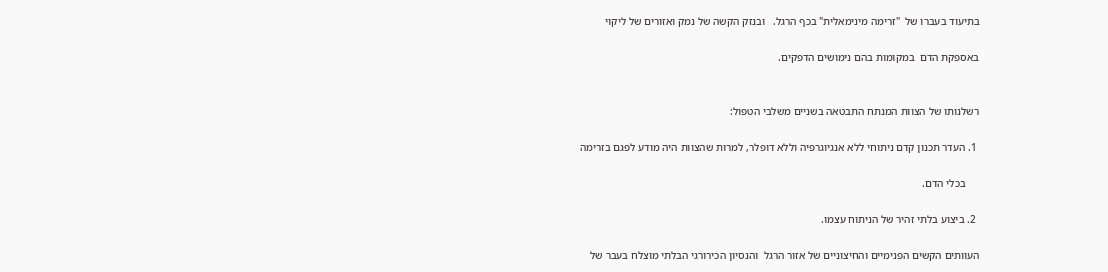בתיעוד בעברו של  "זרימה מינימאלית" בכף הרגל.   ובנזק הקשה של נמק ואזורים של ליקוי

באספקת הדם  במקומות בהם נימושים הדפקים.


רשלנותו של הצוות המנתח התבטאה בשניים משלבי הטפול:

 1. העדר תכנון קדם ניתוחי ללא אנגיוגרפיה וללא דופלר, למרות שהצוות היה מודע לפגם בזרימה

     בכלי הדם.

 2. ביצוע בלתי זהיר של הניתוח עצמו.

העוותים הקשים הפנימיים והחיצוניים של אזור הרגל  והנסיון הכירורגי הבלתי מוצלח בעבר של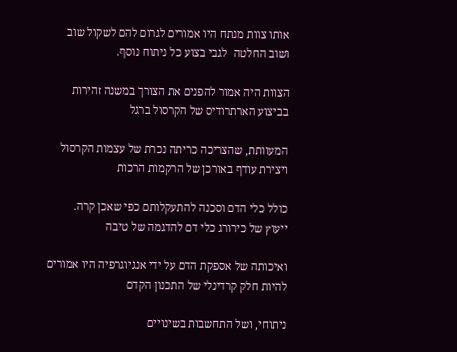אותו צוות מנתח היו אמורים לגרום להם לשקול שוב ושוב החלטה  לגבי בצוע כל ניתוח נוסף.

הצוות היה אמור להפנים את הצורך במשנה זהירות בביצוע הארתרודיס של הקרסול ברגל

המעוותת, שהצריכה כריתה נכרת של עצמות הקרסול ויצירת עודף באורכן של הרקמות הרכות

כולל כלי הדם וסכנה להתעקלותם כפי שאכן קרה.   ייעוץ של כירורג כלי דם להדגמה של טיבה

ואיכותה של אספקת הדם על ידי אנגיוגרפיה היו אמורים להיות חלק קרדינלי של התכנון הקדם

ניתוחי, ושל התחשבות בשינויים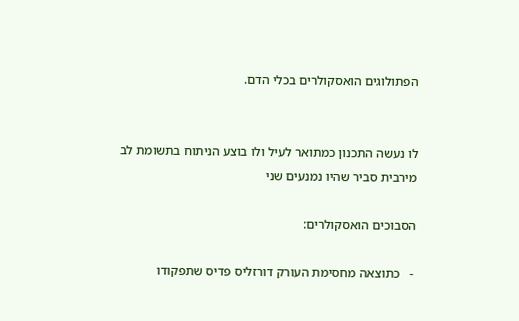הפתולוגים הואסקולרים בכלי הדם.


לו נעשה התכנון כמתואר לעיל ולו בוצע הניתוח בתשומת לב מירבית סביר שהיו נמנעים שני

הסבוכים הואסקולרים:

 -   כתוצאה מחסימת העורק דורזליס פדיס שתפקודו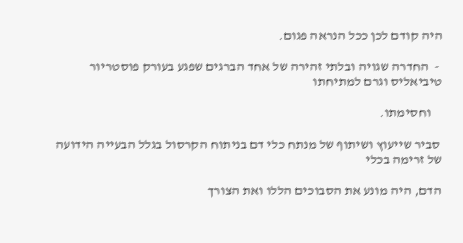היה קודם לכן ככל הנראה פגום.

 -  החדרה שגויה ובלתי זהירה של אחד הברגים שפגע בעורק פוסטריור טיביאליס וגרם למתיחתו

    וחסימתו.

 סביר שייעוץ ושיתוף של מנתח כלי דם בניתוח הקרסול בגלל הבעייה הידועה של זרימה בכלי

הדם, היה מונע את הסבוכים הללו ואת הצורך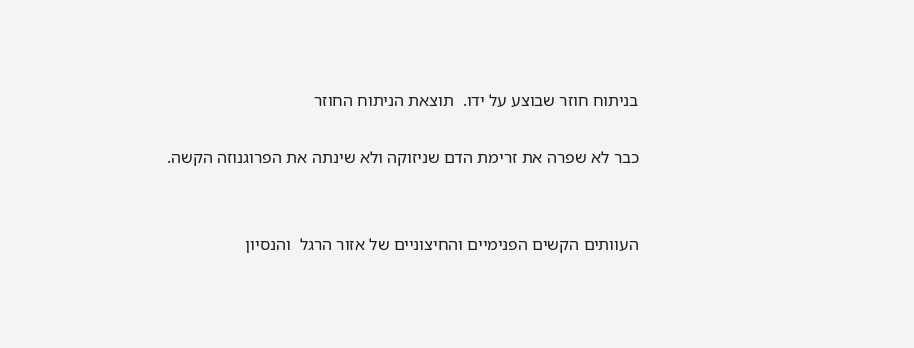בניתוח חוזר שבוצע על ידו.  תוצאת הניתוח החוזר

כבר לא שפרה את זרימת הדם שניזוקה ולא שינתה את הפרוגנוזה הקשה.


העוותים הקשים הפנימיים והחיצוניים של אזור הרגל  והנסיון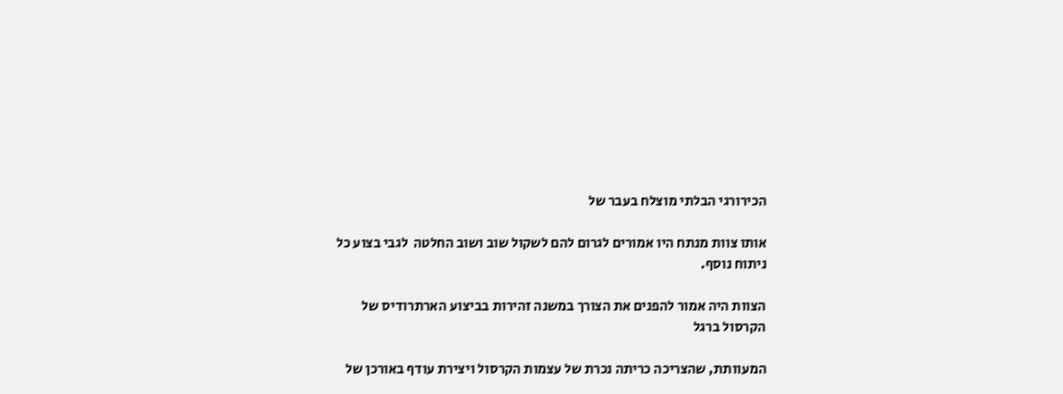הכירורגי הבלתי מוצלח בעבר של

אותו צוות מנתח היו אמורים לגרום להם לשקול שוב ושוב החלטה  לגבי בצוע כל ניתוח נוסף.

הצוות היה אמור להפנים את הצורך במשנה זהירות בביצוע הארתרודיס של הקרסול ברגל

המעוותת, שהצריכה כריתה נכרת של עצמות הקרסול ויצירת עודף באורכן של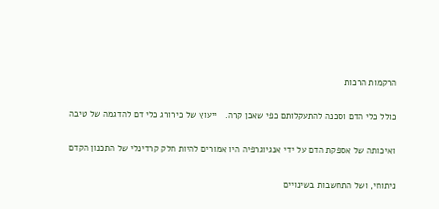הרקמות הרכות

כולל כלי הדם וסכנה להתעקלותם כפי שאכן קרה.   ייעוץ של כירורג כלי דם להדגמה של טיבה

ואיכותה של אספקת הדם על ידי אנגיוגרפיה היו אמורים להיות חלק קרדינלי של התכנון הקדם

ניתוחי, ושל התחשבות בשינויים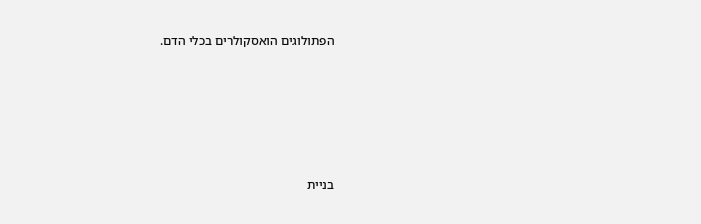הפתולוגים הואסקולרים בכלי הדם.





בניית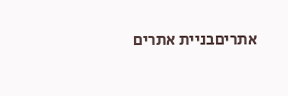אתריםבניית אתרים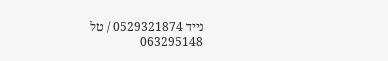נייד 0529321874 / טל 063295148